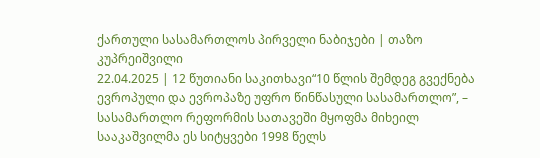ქართული სასამართლოს პირველი ნაბიჯები | თაზო კუპრეიშვილი
22.04.2025 | 12 წუთიანი საკითხავი“10 წლის შემდეგ გვექნება ევროპული და ევროპაზე უფრო წინწასული სასამართლო”, – სასამართლო რეფორმის სათავეში მყოფმა მიხეილ სააკაშვილმა ეს სიტყვები 1998 წელს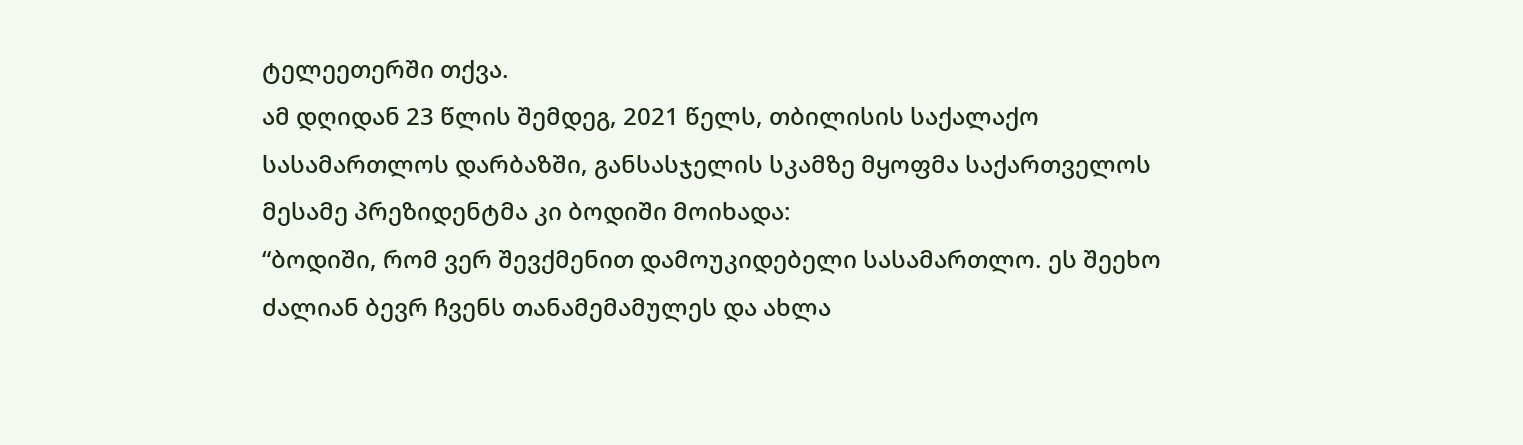ტელეეთერში თქვა.
ამ დღიდან 23 წლის შემდეგ, 2021 წელს, თბილისის საქალაქო სასამართლოს დარბაზში, განსასჯელის სკამზე მყოფმა საქართველოს მესამე პრეზიდენტმა კი ბოდიში მოიხადა:
“ბოდიში, რომ ვერ შევქმენით დამოუკიდებელი სასამართლო. ეს შეეხო ძალიან ბევრ ჩვენს თანამემამულეს და ახლა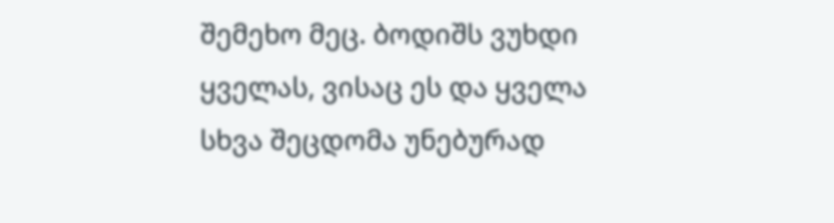შემეხო მეც. ბოდიშს ვუხდი ყველას, ვისაც ეს და ყველა სხვა შეცდომა უნებურად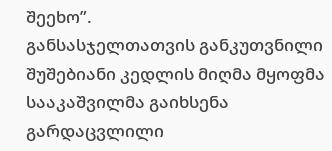შეეხო”.
განსასჯელთათვის განკუთვნილი შუშებიანი კედლის მიღმა მყოფმა სააკაშვილმა გაიხსენა გარდაცვლილი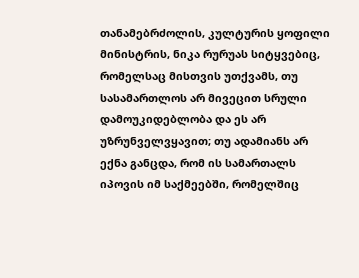თანამებრძოლის, კულტურის ყოფილი მინისტრის, ნიკა რურუას სიტყვებიც, რომელსაც მისთვის უთქვამს, თუ სასამართლოს არ მივეცით სრული დამოუკიდებლობა და ეს არ უზრუნველვყავით; თუ ადამიანს არ ექნა განცდა, რომ ის სამართალს იპოვის იმ საქმეებში, რომელშიც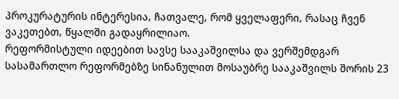პროკურატურის ინტერესია, ჩათვალე, რომ ყველაფერი, რასაც ჩვენ ვაკეთებთ, წყალში გადაყრილიაო.
რეფორმისტული იდეებით სავსე სააკაშვილსა და ვერშემდგარ სასამართლო რეფორმებზე სინანულით მოსაუბრე სააკაშვილს შორის 23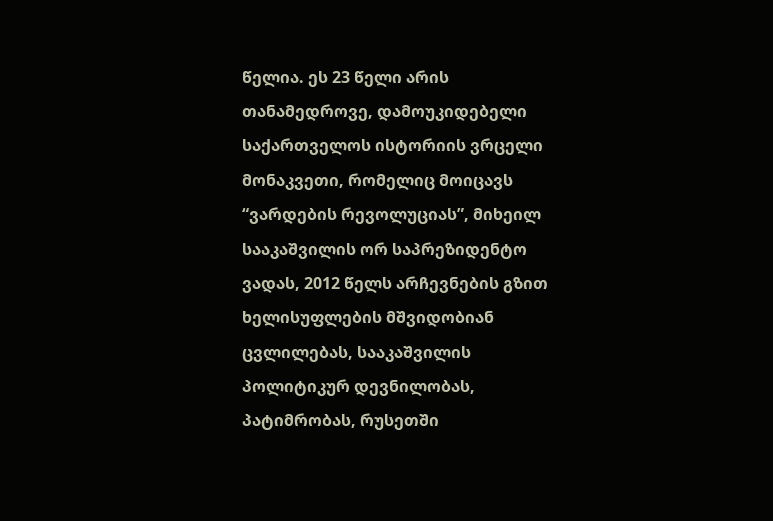წელია. ეს 23 წელი არის თანამედროვე, დამოუკიდებელი საქართველოს ისტორიის ვრცელი მონაკვეთი, რომელიც მოიცავს “ვარდების რევოლუციას”, მიხეილ სააკაშვილის ორ საპრეზიდენტო ვადას, 2012 წელს არჩევნების გზით ხელისუფლების მშვიდობიან ცვლილებას, სააკაშვილის პოლიტიკურ დევნილობას, პატიმრობას, რუსეთში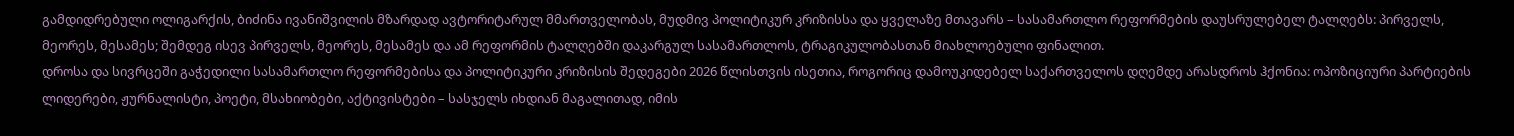გამდიდრებული ოლიგარქის, ბიძინა ივანიშვილის მზარდად ავტორიტარულ მმართველობას, მუდმივ პოლიტიკურ კრიზისსა და ყველაზე მთავარს – სასამართლო რეფორმების დაუსრულებელ ტალღებს: პირველს, მეორეს, მესამეს; შემდეგ ისევ პირველს, მეორეს, მესამეს და ამ რეფორმის ტალღებში დაკარგულ სასამართლოს, ტრაგიკულობასთან მიახლოებული ფინალით.
დროსა და სივრცეში გაჭედილი სასამართლო რეფორმებისა და პოლიტიკური კრიზისის შედეგები 2026 წლისთვის ისეთია, როგორიც დამოუკიდებელ საქართველოს დღემდე არასდროს ჰქონია: ოპოზიციური პარტიების ლიდერები, ჟურნალისტი, პოეტი, მსახიობები, აქტივისტები – სასჯელს იხდიან მაგალითად, იმის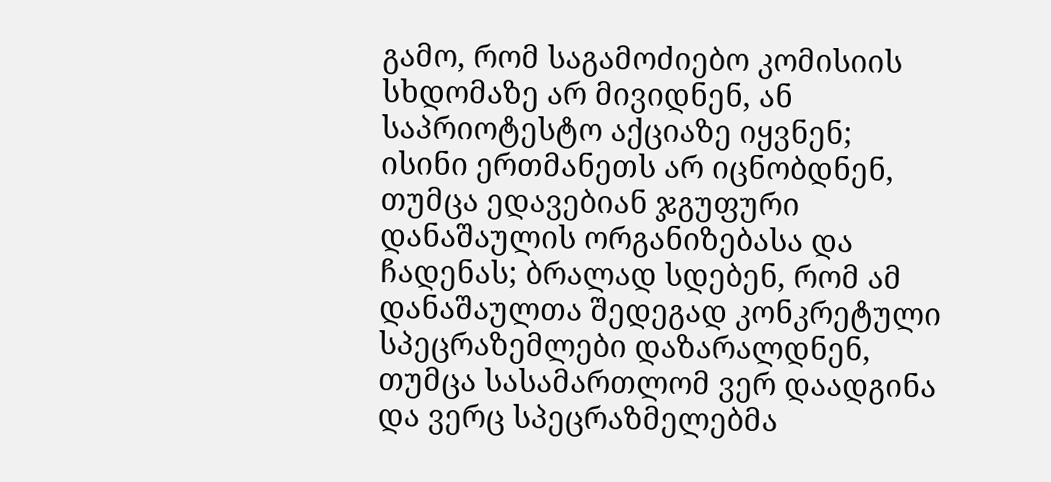გამო, რომ საგამოძიებო კომისიის სხდომაზე არ მივიდნენ, ან საპრიოტესტო აქციაზე იყვნენ; ისინი ერთმანეთს არ იცნობდნენ, თუმცა ედავებიან ჯგუფური დანაშაულის ორგანიზებასა და ჩადენას; ბრალად სდებენ, რომ ამ დანაშაულთა შედეგად კონკრეტული სპეცრაზემლები დაზარალდნენ, თუმცა სასამართლომ ვერ დაადგინა და ვერც სპეცრაზმელებმა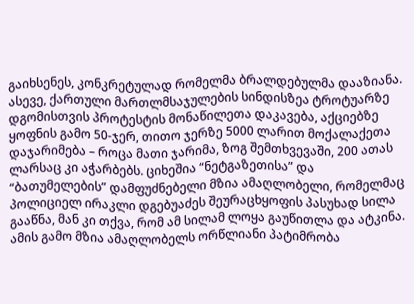გაიხსენეს, კონკრეტულად რომელმა ბრალდებულმა დააზიანა. ასევე, ქართული მართლმსაჯულების სინდისზეა ტროტუარზე დგომისთვის პროტესტის მონაწილეთა დაკავება, აქციებზე ყოფნის გამო 50-ჯერ, თითო ჯერზე 5000 ლარით მოქალაქეთა დაჯარიმება – როცა მათი ჯარიმა, ზოგ შემთხვევაში, 200 ათას ლარსაც კი აჭარბებს. ციხეშია “ნეტგაზეთისა” და “ბათუმელების” დამფუძნებელი მზია ამაღლობელი, რომელმაც პოლიციელ ირაკლი დგებუაძეს შეურაცხყოფის პასუხად სილა გააწნა, მან კი თქვა, რომ ამ სილამ ლოყა გაუწითლა და ატკინა. ამის გამო მზია ამაღლობელს ორწლიანი პატიმრობა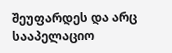შეუფარდეს და არც სააპელაციო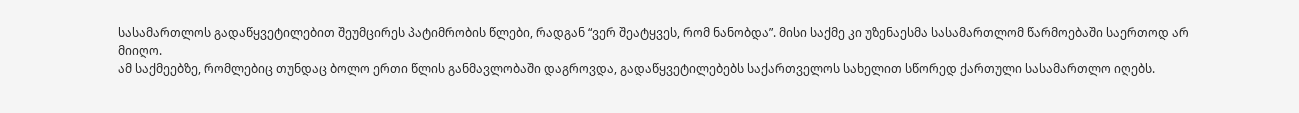სასამართლოს გადაწყვეტილებით შეუმცირეს პატიმრობის წლები, რადგან “ვერ შეატყვეს, რომ ნანობდა”. მისი საქმე კი უზენაესმა სასამართლომ წარმოებაში საერთოდ არ მიიღო.
ამ საქმეებზე, რომლებიც თუნდაც ბოლო ერთი წლის განმავლობაში დაგროვდა, გადაწყვეტილებებს საქართველოს სახელით სწორედ ქართული სასამართლო იღებს.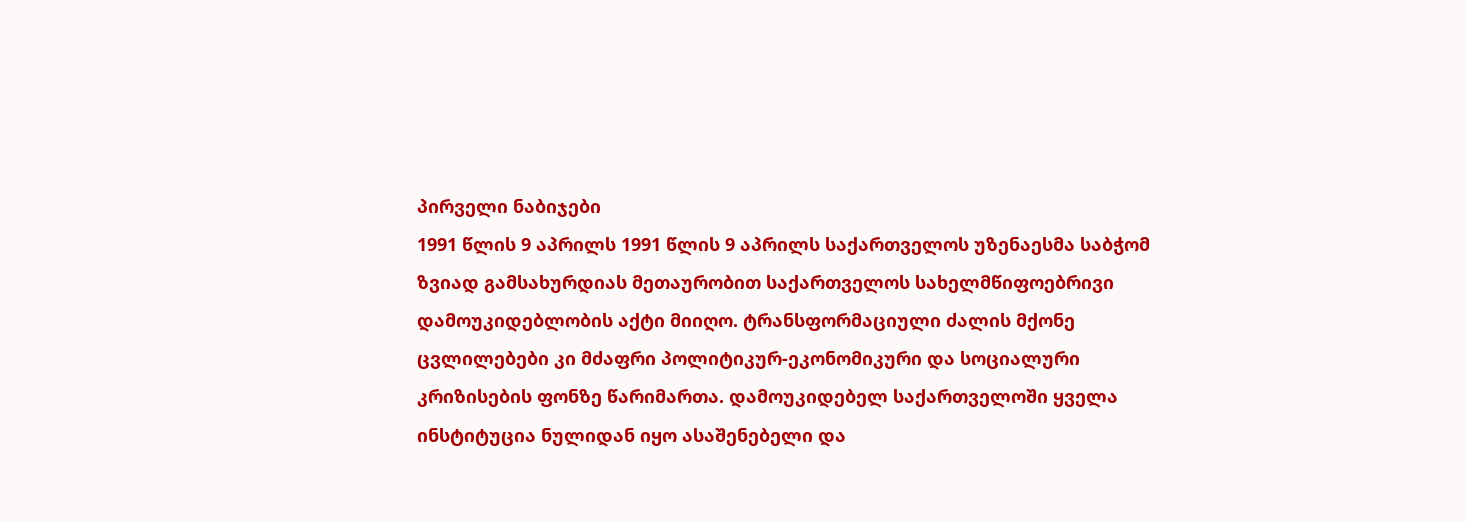პირველი ნაბიჯები
1991 წლის 9 აპრილს 1991 წლის 9 აპრილს საქართველოს უზენაესმა საბჭომ ზვიად გამსახურდიას მეთაურობით საქართველოს სახელმწიფოებრივი დამოუკიდებლობის აქტი მიიღო. ტრანსფორმაციული ძალის მქონე ცვლილებები კი მძაფრი პოლიტიკურ-ეკონომიკური და სოციალური კრიზისების ფონზე წარიმართა. დამოუკიდებელ საქართველოში ყველა ინსტიტუცია ნულიდან იყო ასაშენებელი და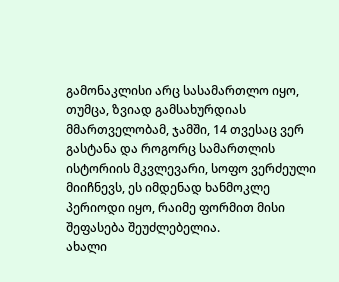გამონაკლისი არც სასამართლო იყო, თუმცა, ზვიად გამსახურდიას მმართველობამ, ჯამში, 14 თვესაც ვერ გასტანა და როგორც სამართლის ისტორიის მკვლევარი, სოფო ვერძეული მიიჩნევს, ეს იმდენად ხანმოკლე პერიოდი იყო, რაიმე ფორმით მისი შეფასება შეუძლებელია.
ახალი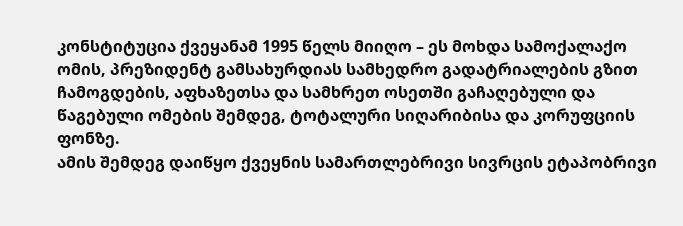კონსტიტუცია ქვეყანამ 1995 წელს მიიღო – ეს მოხდა სამოქალაქო ომის, პრეზიდენტ გამსახურდიას სამხედრო გადატრიალების გზით ჩამოგდების, აფხაზეთსა და სამხრეთ ოსეთში გაჩაღებული და წაგებული ომების შემდეგ, ტოტალური სიღარიბისა და კორუფციის ფონზე.
ამის შემდეგ დაიწყო ქვეყნის სამართლებრივი სივრცის ეტაპობრივი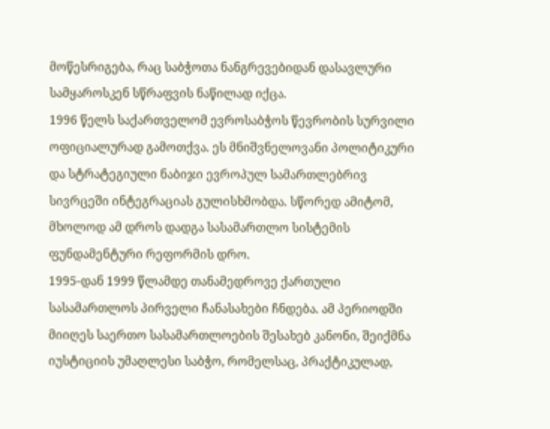მოწესრიგება, რაც საბჭოთა ნანგრევებიდან დასავლური სამყაროსკენ სწრაფვის ნაწილად იქცა.
1996 წელს საქართველომ ევროსაბჭოს წევრობის სურვილი ოფიციალურად გამოთქვა. ეს მნიშვნელოვანი პოლიტიკური და სტრატეგიული ნაბიჯი ევროპულ სამართლებრივ სივრცეში ინტეგრაციას გულისხმობდა. სწორედ ამიტომ, მხოლოდ ამ დროს დადგა სასამართლო სისტემის ფუნდამენტური რეფორმის დრო.
1995-დან 1999 წლამდე თანამედროვე ქართული სასამართლოს პირველი ჩანასახები ჩნდება. ამ პერიოდში მიიღეს საერთო სასამართლოების შესახებ კანონი, შეიქმნა იუსტიციის უმაღლესი საბჭო, რომელსაც, პრაქტიკულად,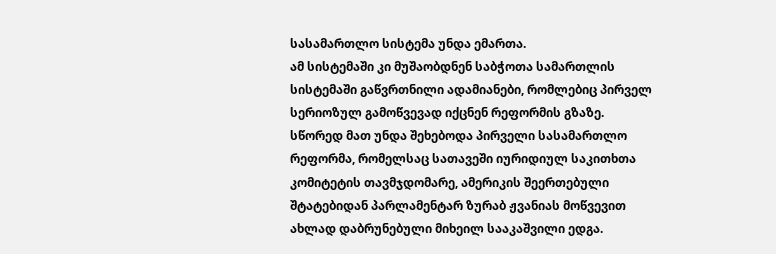სასამართლო სისტემა უნდა ემართა.
ამ სისტემაში კი მუშაობდნენ საბჭოთა სამართლის სისტემაში გაწვრთნილი ადამიანები, რომლებიც პირველ სერიოზულ გამოწვევად იქცნენ რეფორმის გზაზე.
სწორედ მათ უნდა შეხებოდა პირველი სასამართლო რეფორმა, რომელსაც სათავეში იურიდიულ საკითხთა კომიტეტის თავმჯდომარე, ამერიკის შეერთებული შტატებიდან პარლამენტარ ზურაბ ჟვანიას მოწვევით ახლად დაბრუნებული მიხეილ სააკაშვილი ედგა.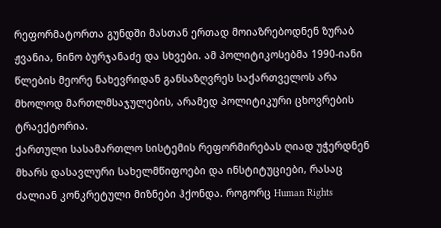რეფორმატორთა გუნდში მასთან ერთად მოიაზრებოდნენ ზურაბ ჟვანია, ნინო ბურჯანაძე და სხვები. ამ პოლიტიკოსებმა 1990-იანი წლების მეორე ნახევრიდან განსაზღვრეს საქართველოს არა მხოლოდ მართლმსაჯულების, არამედ პოლიტიკური ცხოვრების ტრაექტორია.
ქართული სასამართლო სისტემის რეფორმირებას ღიად უჭერდნენ მხარს დასავლური სახელმწიფოები და ინსტიტუციები, რასაც ძალიან კონკრეტული მიზნები ჰქონდა. როგორც Human Rights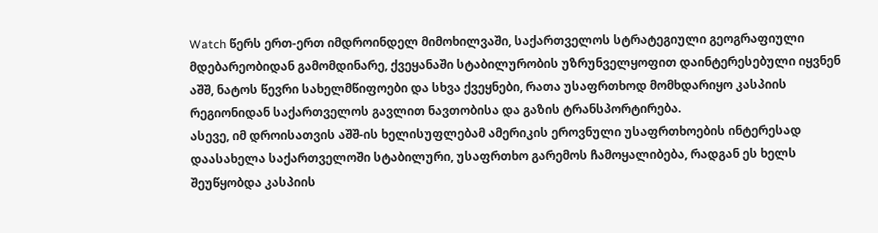Watch წერს ერთ-ერთ იმდროინდელ მიმოხილვაში, საქართველოს სტრატეგიული გეოგრაფიული მდებარეობიდან გამომდინარე, ქვეყანაში სტაბილურობის უზრუნველყოფით დაინტერესებული იყვნენ აშშ, ნატოს წევრი სახელმწიფოები და სხვა ქვეყნები, რათა უსაფრთხოდ მომხდარიყო კასპიის რეგიონიდან საქართველოს გავლით ნავთობისა და გაზის ტრანსპორტირება.
ასევე, იმ დროისათვის აშშ-ის ხელისუფლებამ ამერიკის ეროვნული უსაფრთხოების ინტერესად დაასახელა საქართველოში სტაბილური, უსაფრთხო გარემოს ჩამოყალიბება, რადგან ეს ხელს შეუწყობდა კასპიის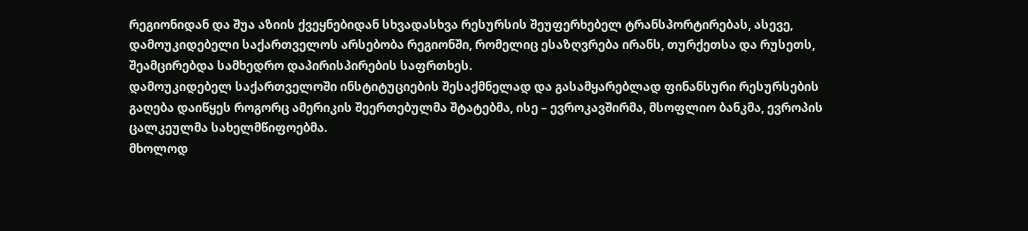რეგიონიდან და შუა აზიის ქვეყნებიდან სხვადასხვა რესურსის შეუფერხებელ ტრანსპორტირებას, ასევე, დამოუკიდებელი საქართველოს არსებობა რეგიონში, რომელიც ესაზღვრება ირანს, თურქეთსა და რუსეთს, შეამცირებდა სამხედრო დაპირისპირების საფრთხეს.
დამოუკიდებელ საქართველოში ინსტიტუციების შესაქმნელად და გასამყარებლად ფინანსური რესურსების გაღება დაიწყეს როგორც ამერიკის შეერთებულმა შტატებმა, ისე – ევროკავშირმა, მსოფლიო ბანკმა, ევროპის ცალკეულმა სახელმწიფოებმა.
მხოლოდ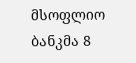მსოფლიო ბანკმა 8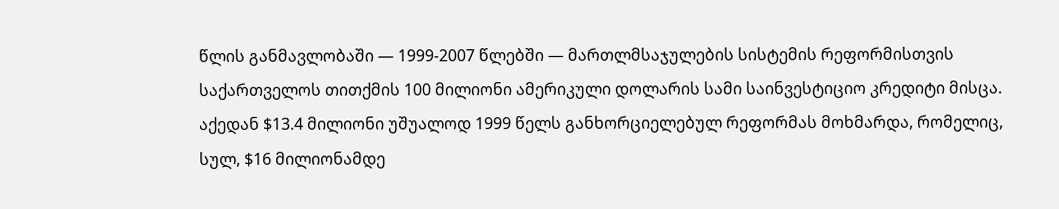წლის განმავლობაში — 1999-2007 წლებში — მართლმსაჯულების სისტემის რეფორმისთვის საქართველოს თითქმის 100 მილიონი ამერიკული დოლარის სამი საინვესტიციო კრედიტი მისცა. აქედან $13.4 მილიონი უშუალოდ 1999 წელს განხორციელებულ რეფორმას მოხმარდა, რომელიც, სულ, $16 მილიონამდე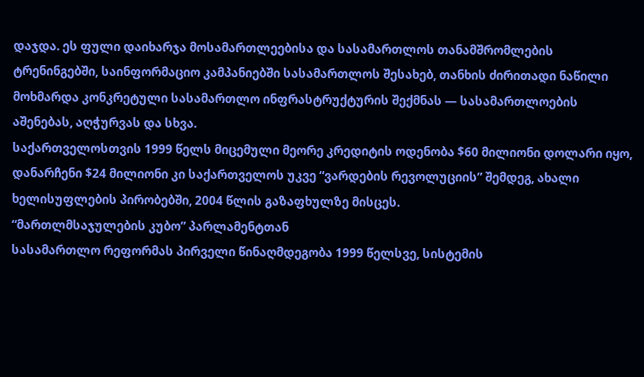დაჯდა. ეს ფული დაიხარჯა მოსამართლეებისა და სასამართლოს თანამშრომლების ტრენინგებში, საინფორმაციო კამპანიებში სასამართლოს შესახებ, თანხის ძირითადი ნაწილი მოხმარდა კონკრეტული სასამართლო ინფრასტრუქტურის შექმნას — სასამართლოების აშენებას, აღჭურვას და სხვა.
საქართველოსთვის 1999 წელს მიცემული მეორე კრედიტის ოდენობა $60 მილიონი დოლარი იყო, დანარჩენი $24 მილიონი კი საქართველოს უკვე “ვარდების რევოლუციის” შემდეგ, ახალი ხელისუფლების პირობებში, 2004 წლის გაზაფხულზე მისცეს.
“მართლმსაჯულების კუბო” პარლამენტთან
სასამართლო რეფორმას პირველი წინაღმდეგობა 1999 წელსვე, სისტემის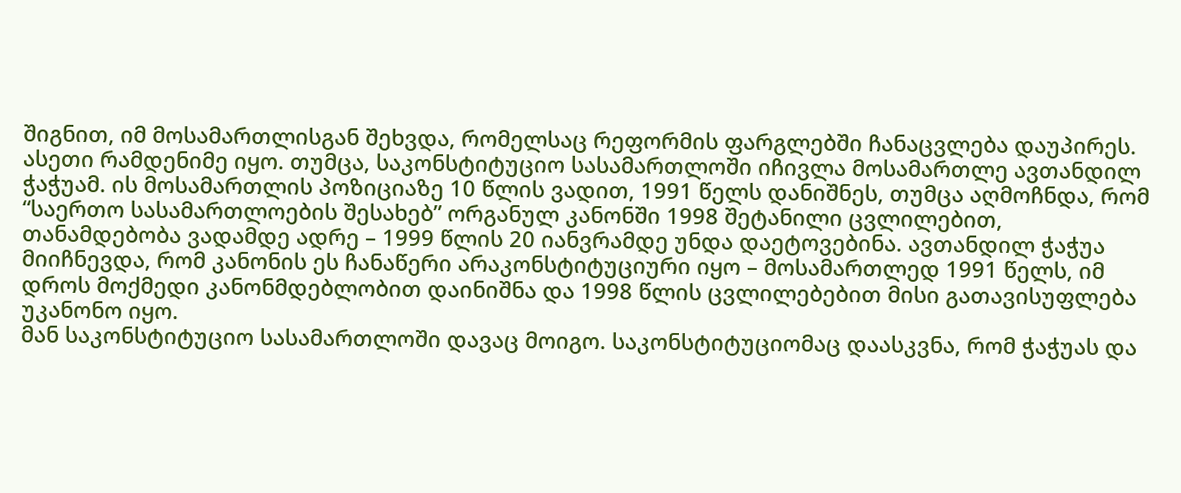შიგნით, იმ მოსამართლისგან შეხვდა, რომელსაც რეფორმის ფარგლებში ჩანაცვლება დაუპირეს. ასეთი რამდენიმე იყო. თუმცა, საკონსტიტუციო სასამართლოში იჩივლა მოსამართლე ავთანდილ ჭაჭუამ. ის მოსამართლის პოზიციაზე 10 წლის ვადით, 1991 წელს დანიშნეს, თუმცა აღმოჩნდა, რომ “საერთო სასამართლოების შესახებ” ორგანულ კანონში 1998 შეტანილი ცვლილებით, თანამდებობა ვადამდე ადრე – 1999 წლის 20 იანვრამდე უნდა დაეტოვებინა. ავთანდილ ჭაჭუა მიიჩნევდა, რომ კანონის ეს ჩანაწერი არაკონსტიტუციური იყო – მოსამართლედ 1991 წელს, იმ დროს მოქმედი კანონმდებლობით დაინიშნა და 1998 წლის ცვლილებებით მისი გათავისუფლება უკანონო იყო.
მან საკონსტიტუციო სასამართლოში დავაც მოიგო. საკონსტიტუციომაც დაასკვნა, რომ ჭაჭუას და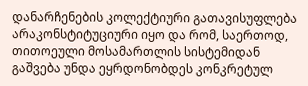დანარჩენების კოლექტიური გათავისუფლება არაკონსტიტუციური იყო და რომ, საერთოდ, თითოეული მოსამართლის სისტემიდან გაშვება უნდა ეყრდონობდეს კონკრეტულ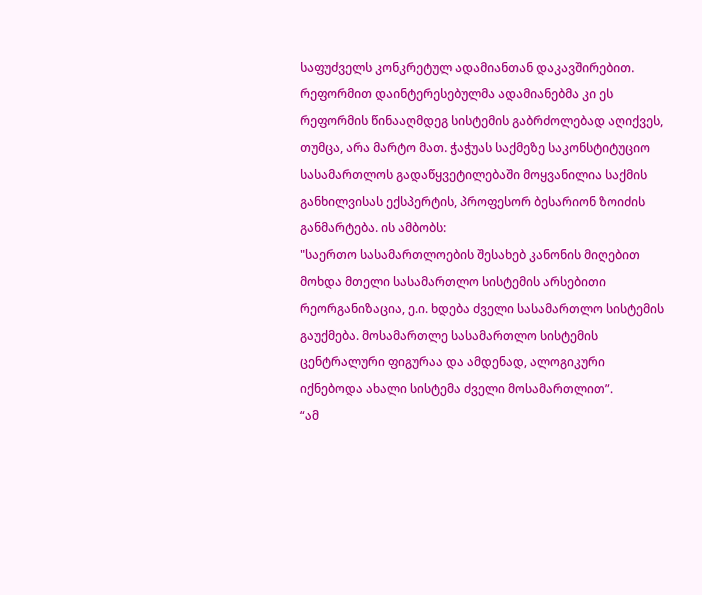საფუძველს კონკრეტულ ადამიანთან დაკავშირებით.
რეფორმით დაინტერესებულმა ადამიანებმა კი ეს რეფორმის წინააღმდეგ სისტემის გაბრძოლებად აღიქვეს, თუმცა, არა მარტო მათ. ჭაჭუას საქმეზე საკონსტიტუციო სასამართლოს გადაწყვეტილებაში მოყვანილია საქმის განხილვისას ექსპერტის, პროფესორ ბესარიონ ზოიძის განმარტება. ის ამბობს:
"საერთო სასამართლოების შესახებ კანონის მიღებით მოხდა მთელი სასამართლო სისტემის არსებითი რეორგანიზაცია, ე.ი. ხდება ძველი სასამართლო სისტემის გაუქმება. მოსამართლე სასამართლო სისტემის ცენტრალური ფიგურაა და ამდენად, ალოგიკური იქნებოდა ახალი სისტემა ძველი მოსამართლით”.
“ამ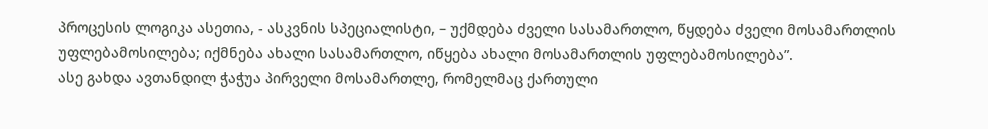პროცესის ლოგიკა ასეთია, - ასკვნის სპეციალისტი, – უქმდება ძველი სასამართლო, წყდება ძველი მოსამართლის უფლებამოსილება; იქმნება ახალი სასამართლო, იწყება ახალი მოსამართლის უფლებამოსილება”.
ასე გახდა ავთანდილ ჭაჭუა პირველი მოსამართლე, რომელმაც ქართული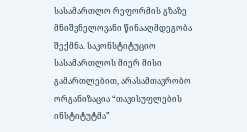სასამართლო რეფორმის გზაზე მნიშვნელოვანი წინააღმდეგობა შექმნა. საკონსტიტუციო სასამართლოს მიერ მისი გამართლებით, არასამთავრობო ორგანიზაცია “თავისუფლების ინსტიტუტმა”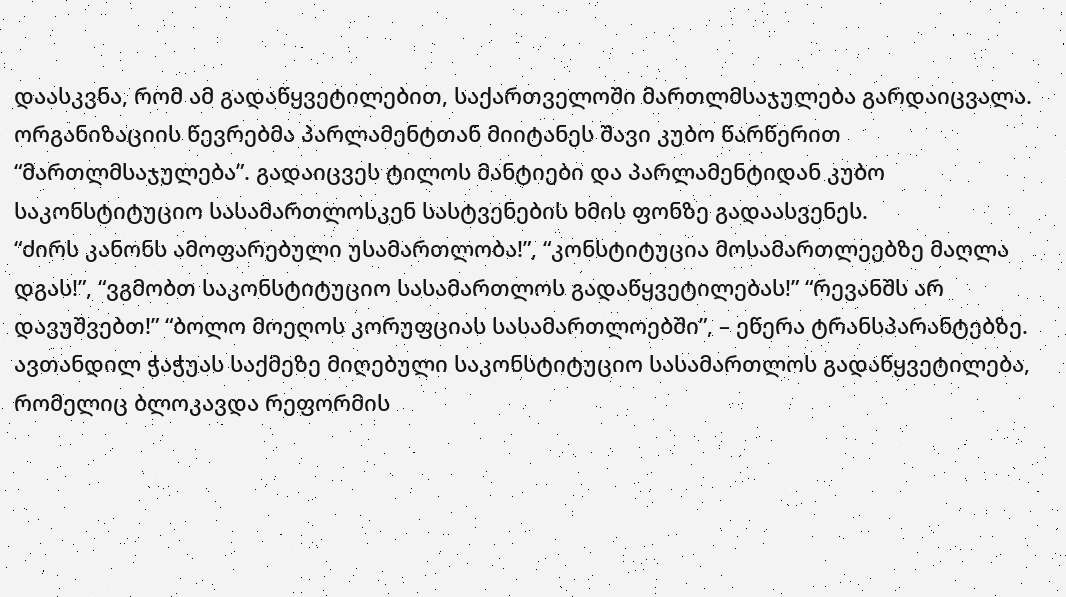დაასკვნა, რომ ამ გადაწყვეტილებით, საქართველოში მართლმსაჯულება გარდაიცვალა. ორგანიზაციის წევრებმა პარლამენტთან მიიტანეს შავი კუბო წარწერით “მართლმსაჯულება”. გადაიცვეს ტილოს მანტიები და პარლამენტიდან კუბო საკონსტიტუციო სასამართლოსკენ სასტვენების ხმის ფონზე გადაასვენეს.
“ძირს კანონს ამოფარებული უსამართლობა!”, “კონსტიტუცია მოსამართლეებზე მაღლა დგას!”, “ვგმობთ საკონსტიტუციო სასამართლოს გადაწყვეტილებას!” “რევანშს არ დავუშვებთ!” “ბოლო მოეღოს კორუფციას სასამართლოებში”, – ეწერა ტრანსპარანტებზე.
ავთანდილ ჭაჭუას საქმეზე მიღებული საკონსტიტუციო სასამართლოს გადაწყვეტილება, რომელიც ბლოკავდა რეფორმის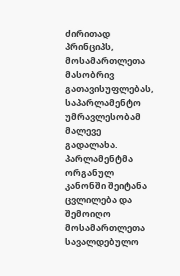ძირითად პრინციპს, მოსამართლეთა მასობრივ გათავისუფლებას, საპარლამენტო უმრავლესობამ მალევე გადალახა. პარლამენტმა ორგანულ კანონში შეიტანა ცვლილება და შემოიღო მოსამართლეთა სავალდებულო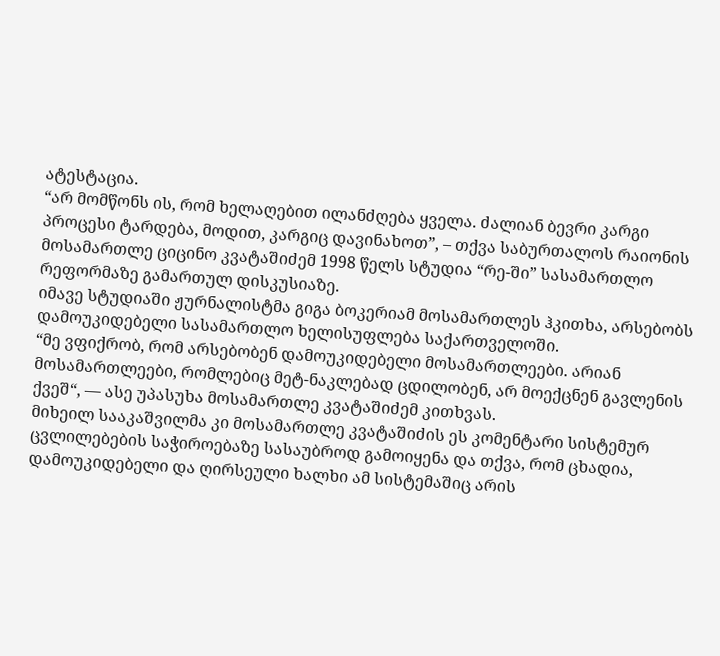ატესტაცია.
“არ მომწონს ის, რომ ხელაღებით ილანძღება ყველა. ძალიან ბევრი კარგი პროცესი ტარდება, მოდით, კარგიც დავინახოთ”, – თქვა საბურთალოს რაიონის მოსამართლე ციცინო კვატაშიძემ 1998 წელს სტუდია “რე-ში” სასამართლო რეფორმაზე გამართულ დისკუსიაზე.
იმავე სტუდიაში ჟურნალისტმა გიგა ბოკერიამ მოსამართლეს ჰკითხა, არსებობს დამოუკიდებელი სასამართლო ხელისუფლება საქართველოში.
“მე ვფიქრობ, რომ არსებობენ დამოუკიდებელი მოსამართლეები. არიან მოსამართლეები, რომლებიც მეტ-ნაკლებად ცდილობენ, არ მოექცნენ გავლენის ქვეშ“, — ასე უპასუხა მოსამართლე კვატაშიძემ კითხვას.
მიხეილ სააკაშვილმა კი მოსამართლე კვატაშიძის ეს კომენტარი სისტემურ ცვლილებების საჭიროებაზე სასაუბროდ გამოიყენა და თქვა, რომ ცხადია, დამოუკიდებელი და ღირსეული ხალხი ამ სისტემაშიც არის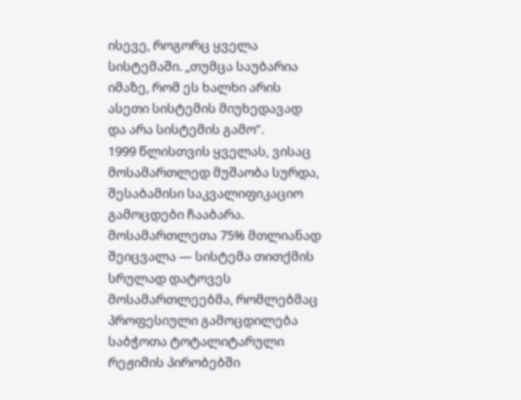ისევე, როგორც ყველა სისტემაში. „თუმცა საუბარია იმაზე, რომ ეს ხალხი არის ასეთი სისტემის მიუხედავად და არა სისტემის გამო”.
1999 წლისთვის ყველას, ვისაც მოსამართლედ მუშაობა სურდა, შესაბამისი საკვალიფიკაციო გამოცდები ჩააბარა. მოსამართლეთა 75% მთლიანად შეიცვალა — სისტემა თითქმის სრულად დატოვეს მოსამართლეებმა, რომლებმაც პროფესიული გამოცდილება საბჭოთა ტოტალიტარული რეჟიმის პირობებში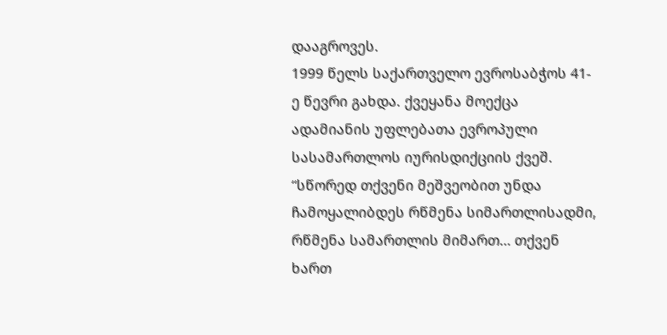დააგროვეს.
1999 წელს საქართველო ევროსაბჭოს 41-ე წევრი გახდა. ქვეყანა მოექცა ადამიანის უფლებათა ევროპული სასამართლოს იურისდიქციის ქვეშ.
“სწორედ თქვენი მეშვეობით უნდა ჩამოყალიბდეს რწმენა სიმართლისადმი, რწმენა სამართლის მიმართ… თქვენ ხართ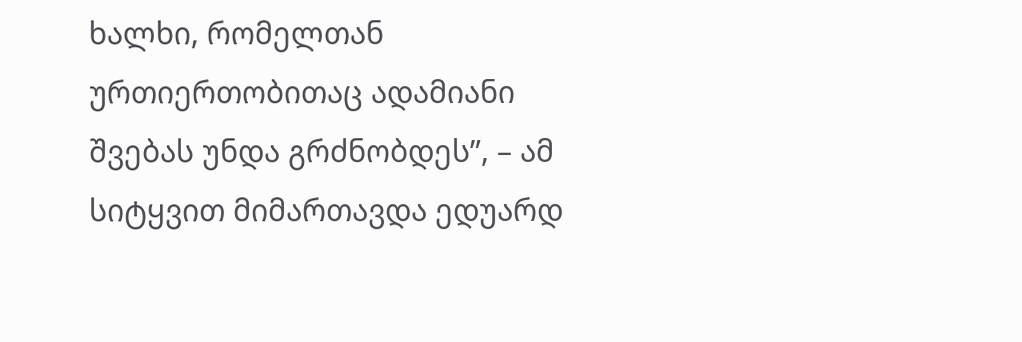ხალხი, რომელთან ურთიერთობითაც ადამიანი შვებას უნდა გრძნობდეს”, – ამ სიტყვით მიმართავდა ედუარდ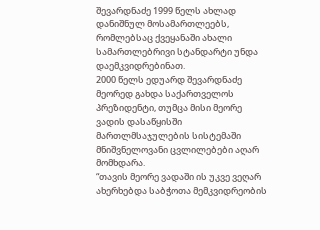შევარდნაძე 1999 წელს ახლად დანიშნულ მოსამართლეებს, რომლებსაც ქვეყანაში ახალი სამართლებრივი სტანდარტი უნდა დაემკვიდრებინათ.
2000 წელს ედუარდ შევარდნაძე მეორედ გახდა საქართველოს პრეზიდენტი, თუმცა მისი მეორე ვადის დასაწყისში მართლმსაჯულების სისტემაში მნიშვნელოვანი ცვლილებები აღარ მომხდარა.
“თავის მეორე ვადაში ის უკვე ვეღარ ახერხებდა საბჭოთა მემკვიდრეობის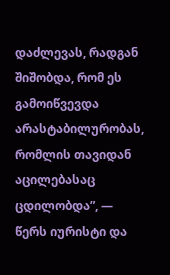დაძლევას, რადგან შიშობდა, რომ ეს გამოიწვევდა არასტაბილურობას, რომლის თავიდან აცილებასაც ცდილობდა”, — წერს იურისტი და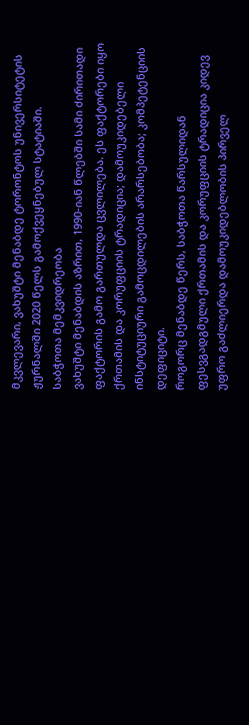მკვლევარი, ვახუშტი მენაბდე ტორონტოს უნივერსიტეტის ჟურნალში 2020 წელს გამოქვეყნებულ სტატიაში.
საბჭოთა მემკვიდრეობა
ვახუშტი მენაბდის აზრით, 1990-იან წლებში სამი ძირითადი ფაქტორის გამო გართულდა ცვლილება. ეს ფაქტორები იყო ქრთამის და კორუფციის ტრადიცია; დამოუკიდებელი ინსტიტუციური გამოცდილების არარსებობა; კომპეტენციის დეფიციტი.
როგორც მენაბდე წერს, საბჭოთა წარსულიდან ფესვგადგმული ქრთამის და კორუფციის ტრადიცია კიდევ უფრო გაძლიერდა დამოუკიდებლობის პირველ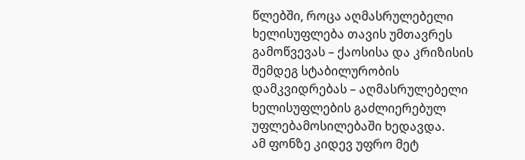წლებში, როცა აღმასრულებელი ხელისუფლება თავის უმთავრეს გამოწვევას – ქაოსისა და კრიზისის შემდეგ სტაბილურობის დამკვიდრებას – აღმასრულებელი ხელისუფლების გაძლიერებულ უფლებამოსილებაში ხედავდა.
ამ ფონზე კიდევ უფრო მეტ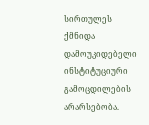სირთულეს ქმნიდა დამოუკიდებელი ინსტიტუციური გამოცდილების არარსებობა.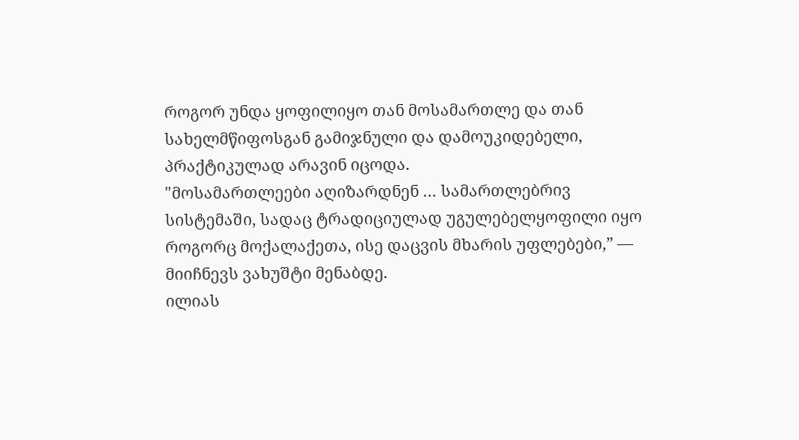როგორ უნდა ყოფილიყო თან მოსამართლე და თან სახელმწიფოსგან გამიჯნული და დამოუკიდებელი, პრაქტიკულად არავინ იცოდა.
"მოსამართლეები აღიზარდნენ … სამართლებრივ სისტემაში, სადაც ტრადიციულად უგულებელყოფილი იყო როგორც მოქალაქეთა, ისე დაცვის მხარის უფლებები,” — მიიჩნევს ვახუშტი მენაბდე.
ილიას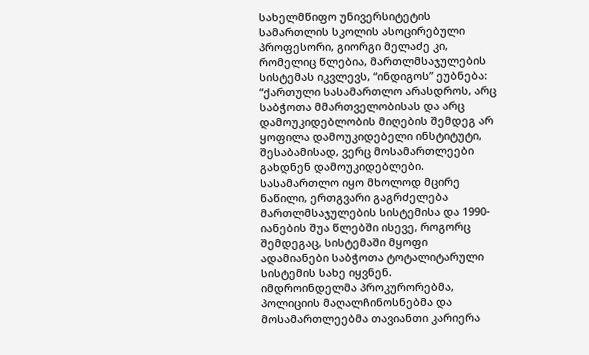სახელმწიფო უნივერსიტეტის სამართლის სკოლის ასოცირებული პროფესორი, გიორგი მელაძე კი, რომელიც წლებია, მართლმსაჯულების სისტემას იკვლევს, “ინდიგოს” ეუბნება:
“ქართული სასამართლო არასდროს, არც საბჭოთა მმართველობისას და არც დამოუკიდებლობის მიღების შემდეგ არ ყოფილა დამოუკიდებელი ინსტიტუტი, შესაბამისად, ვერც მოსამართლეები გახდნენ დამოუკიდებლები. სასამართლო იყო მხოლოდ მცირე ნაწილი, ერთგვარი გაგრძელება მართლმსაჯულების სისტემისა და 1990-იანების შუა წლებში ისევე, როგორც შემდეგაც, სისტემაში მყოფი ადამიანები საბჭოთა ტოტალიტარული სისტემის სახე იყვნენ.
იმდროინდელმა პროკურორებმა, პოლიციის მაღალჩინოსნებმა და მოსამართლეებმა თავიანთი კარიერა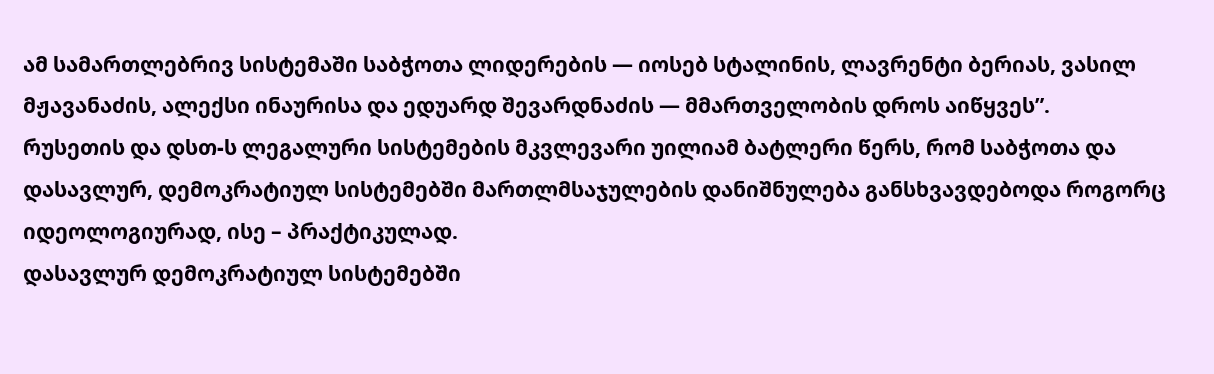ამ სამართლებრივ სისტემაში საბჭოთა ლიდერების — იოსებ სტალინის, ლავრენტი ბერიას, ვასილ მჟავანაძის, ალექსი ინაურისა და ედუარდ შევარდნაძის — მმართველობის დროს აიწყვეს”.
რუსეთის და დსთ-ს ლეგალური სისტემების მკვლევარი უილიამ ბატლერი წერს, რომ საბჭოთა და დასავლურ, დემოკრატიულ სისტემებში მართლმსაჯულების დანიშნულება განსხვავდებოდა როგორც იდეოლოგიურად, ისე – პრაქტიკულად.
დასავლურ დემოკრატიულ სისტემებში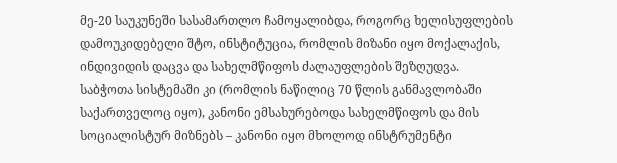მე-20 საუკუნეში სასამართლო ჩამოყალიბდა, როგორც ხელისუფლების დამოუკიდებელი შტო, ინსტიტუცია, რომლის მიზანი იყო მოქალაქის, ინდივიდის დაცვა და სახელმწიფოს ძალაუფლების შეზღუდვა.
საბჭოთა სისტემაში კი (რომლის ნაწილიც 70 წლის განმავლობაში საქართველოც იყო), კანონი ემსახურებოდა სახელმწიფოს და მის სოციალისტურ მიზნებს – კანონი იყო მხოლოდ ინსტრუმენტი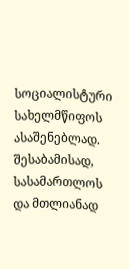სოციალისტური სახელმწიფოს ასაშენებლად.
შესაბამისად, სასამართლოს და მთლიანად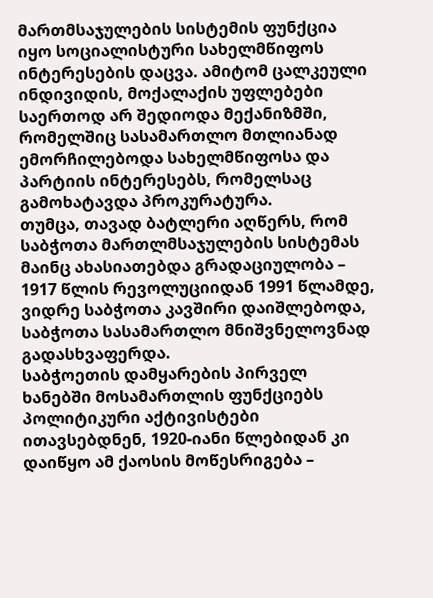მართმსაჯულების სისტემის ფუნქცია იყო სოციალისტური სახელმწიფოს ინტერესების დაცვა. ამიტომ ცალკეული ინდივიდის, მოქალაქის უფლებები საერთოდ არ შედიოდა მექანიზმში, რომელშიც სასამართლო მთლიანად ემორჩილებოდა სახელმწიფოსა და პარტიის ინტერესებს, რომელსაც გამოხატავდა პროკურატურა.
თუმცა, თავად ბატლერი აღწერს, რომ საბჭოთა მართლმსაჯულების სისტემას მაინც ახასიათებდა გრადაციულობა – 1917 წლის რევოლუციიდან 1991 წლამდე, ვიდრე საბჭოთა კავშირი დაიშლებოდა, საბჭოთა სასამართლო მნიშვნელოვნად გადასხვაფერდა.
საბჭოეთის დამყარების პირველ ხანებში მოსამართლის ფუნქციებს პოლიტიკური აქტივისტები ითავსებდნენ, 1920-იანი წლებიდან კი დაიწყო ამ ქაოსის მოწესრიგება –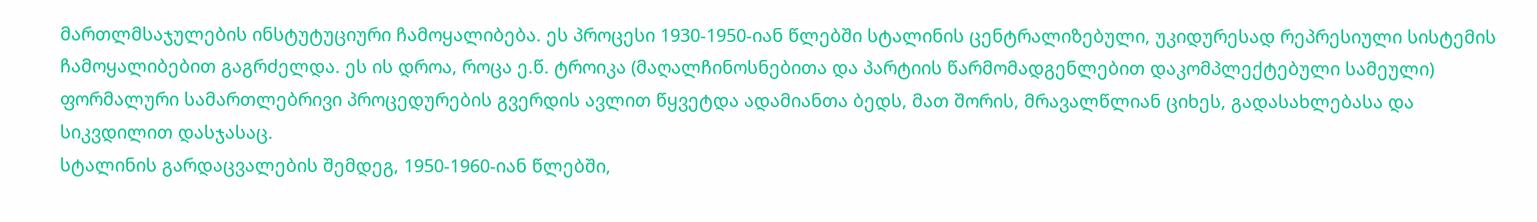მართლმსაჯულების ინსტუტუციური ჩამოყალიბება. ეს პროცესი 1930-1950-იან წლებში სტალინის ცენტრალიზებული, უკიდურესად რეპრესიული სისტემის ჩამოყალიბებით გაგრძელდა. ეს ის დროა, როცა ე.წ. ტროიკა (მაღალჩინოსნებითა და პარტიის წარმომადგენლებით დაკომპლექტებული სამეული) ფორმალური სამართლებრივი პროცედურების გვერდის ავლით წყვეტდა ადამიანთა ბედს, მათ შორის, მრავალწლიან ციხეს, გადასახლებასა და სიკვდილით დასჯასაც.
სტალინის გარდაცვალების შემდეგ, 1950-1960-იან წლებში,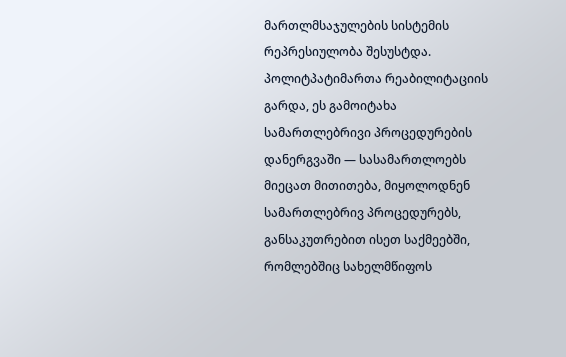მართლმსაჯულების სისტემის რეპრესიულობა შესუსტდა. პოლიტპატიმართა რეაბილიტაციის გარდა, ეს გამოიტახა სამართლებრივი პროცედურების დანერგვაში — სასამართლოებს მიეცათ მითითება, მიყოლოდნენ სამართლებრივ პროცედურებს, განსაკუთრებით ისეთ საქმეებში, რომლებშიც სახელმწიფოს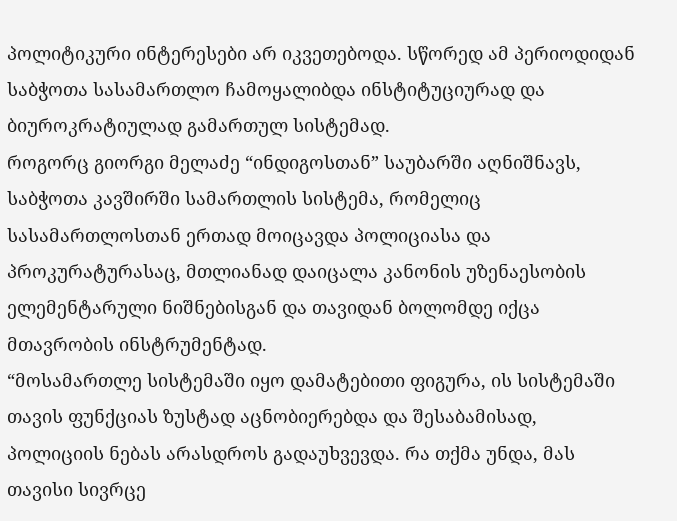პოლიტიკური ინტერესები არ იკვეთებოდა. სწორედ ამ პერიოდიდან საბჭოთა სასამართლო ჩამოყალიბდა ინსტიტუციურად და ბიუროკრატიულად გამართულ სისტემად.
როგორც გიორგი მელაძე “ინდიგოსთან” საუბარში აღნიშნავს, საბჭოთა კავშირში სამართლის სისტემა, რომელიც სასამართლოსთან ერთად მოიცავდა პოლიციასა და პროკურატურასაც, მთლიანად დაიცალა კანონის უზენაესობის ელემენტარული ნიშნებისგან და თავიდან ბოლომდე იქცა მთავრობის ინსტრუმენტად.
“მოსამართლე სისტემაში იყო დამატებითი ფიგურა, ის სისტემაში თავის ფუნქციას ზუსტად აცნობიერებდა და შესაბამისად, პოლიციის ნებას არასდროს გადაუხვევდა. რა თქმა უნდა, მას თავისი სივრცე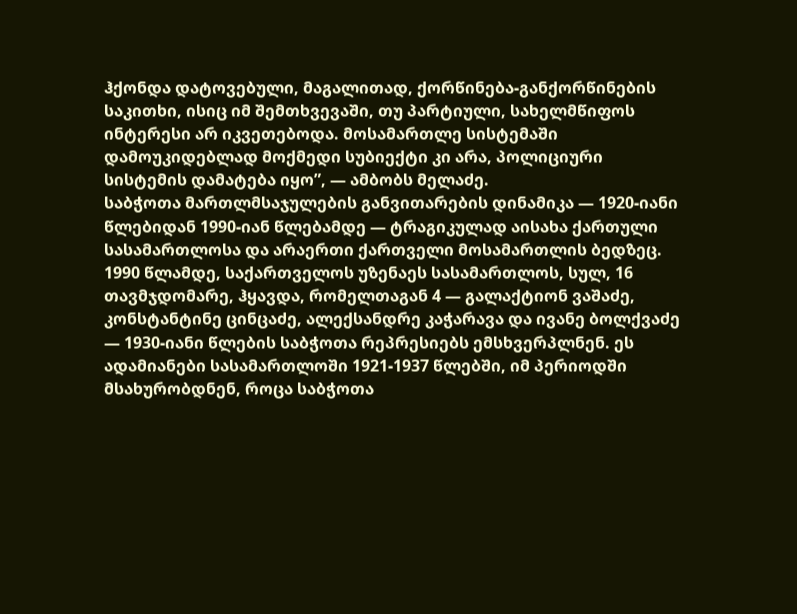ჰქონდა დატოვებული, მაგალითად, ქორწინება-განქორწინების საკითხი, ისიც იმ შემთხვევაში, თუ პარტიული, სახელმწიფოს ინტერესი არ იკვეთებოდა. მოსამართლე სისტემაში დამოუკიდებლად მოქმედი სუბიექტი კი არა, პოლიციური სისტემის დამატება იყო”, — ამბობს მელაძე.
საბჭოთა მართლმსაჯულების განვითარების დინამიკა — 1920-იანი წლებიდან 1990-იან წლებამდე — ტრაგიკულად აისახა ქართული სასამართლოსა და არაერთი ქართველი მოსამართლის ბედზეც. 1990 წლამდე, საქართველოს უზენაეს სასამართლოს, სულ, 16 თავმჯდომარე, ჰყავდა, რომელთაგან 4 — გალაქტიონ ვაშაძე, კონსტანტინე ცინცაძე, ალექსანდრე კაჭარავა და ივანე ბოლქვაძე — 1930-იანი წლების საბჭოთა რეპრესიებს ემსხვერპლნენ. ეს ადამიანები სასამართლოში 1921-1937 წლებში, იმ პერიოდში მსახურობდნენ, როცა საბჭოთა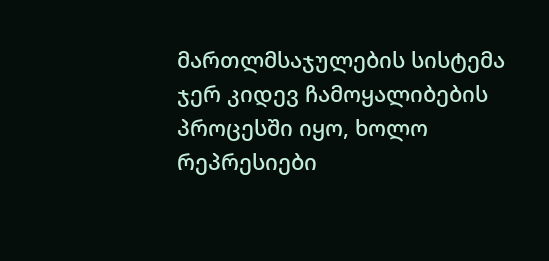მართლმსაჯულების სისტემა ჯერ კიდევ ჩამოყალიბების პროცესში იყო, ხოლო რეპრესიები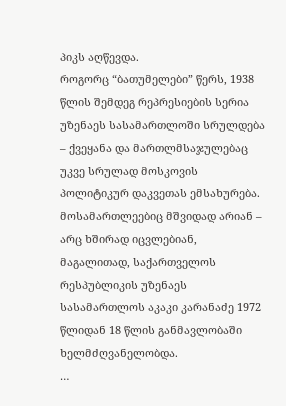პიკს აღწევდა.
როგორც “ბათუმელები” წერს, 1938 წლის შემდეგ რეპრესიების სერია უზენაეს სასამართლოში სრულდება – ქვეყანა და მართლმსაჯულებაც უკვე სრულად მოსკოვის პოლიტიკურ დაკვეთას ემსახურება. მოსამართლეებიც მშვიდად არიან – არც ხშირად იცვლებიან, მაგალითად, საქართველოს რესპუბლიკის უზენაეს სასამართლოს აკაკი კარანაძე 1972 წლიდან 18 წლის განმავლობაში ხელმძღვანელობდა.
…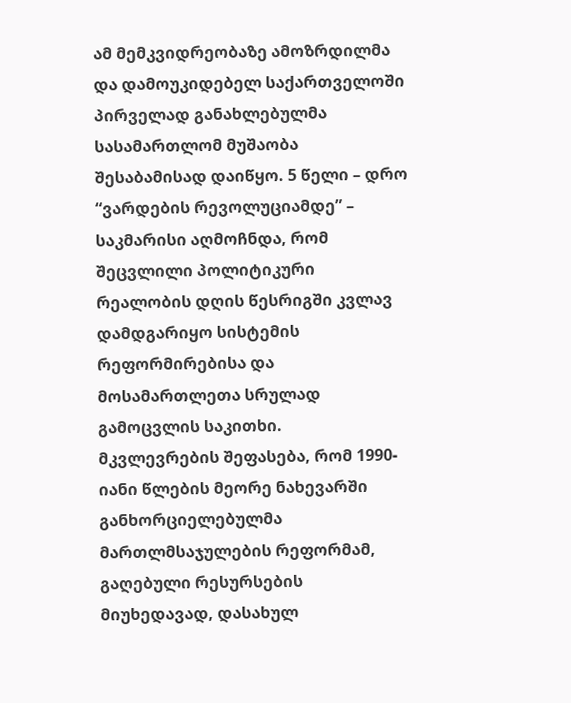ამ მემკვიდრეობაზე ამოზრდილმა და დამოუკიდებელ საქართველოში პირველად განახლებულმა სასამართლომ მუშაობა შესაბამისად დაიწყო. 5 წელი – დრო “ვარდების რევოლუციამდე” – საკმარისი აღმოჩნდა, რომ შეცვლილი პოლიტიკური რეალობის დღის წესრიგში კვლავ დამდგარიყო სისტემის რეფორმირებისა და მოსამართლეთა სრულად გამოცვლის საკითხი.
მკვლევრების შეფასება, რომ 1990-იანი წლების მეორე ნახევარში განხორციელებულმა მართლმსაჯულების რეფორმამ, გაღებული რესურსების მიუხედავად, დასახულ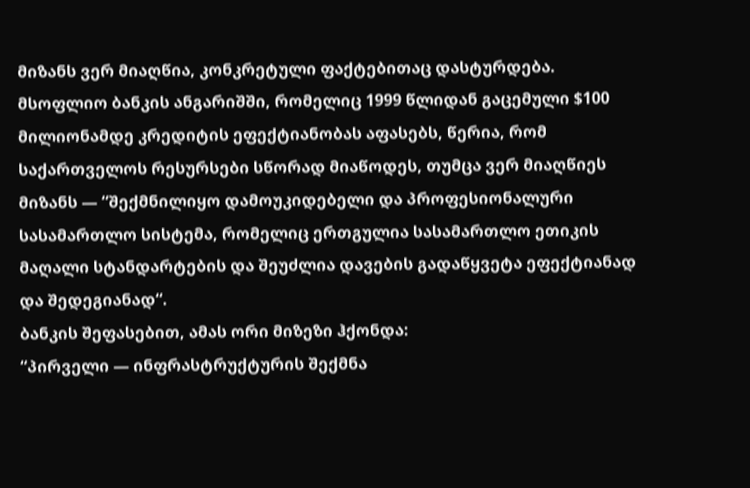მიზანს ვერ მიაღწია, კონკრეტული ფაქტებითაც დასტურდება. მსოფლიო ბანკის ანგარიშში, რომელიც 1999 წლიდან გაცემული $100 მილიონამდე კრედიტის ეფექტიანობას აფასებს, წერია, რომ საქართველოს რესურსები სწორად მიაწოდეს, თუმცა ვერ მიაღწიეს მიზანს — “შექმნილიყო დამოუკიდებელი და პროფესიონალური სასამართლო სისტემა, რომელიც ერთგულია სასამართლო ეთიკის მაღალი სტანდარტების და შეუძლია დავების გადაწყვეტა ეფექტიანად და შედეგიანად“.
ბანკის შეფასებით, ამას ორი მიზეზი ჰქონდა:
“პირველი — ინფრასტრუქტურის შექმნა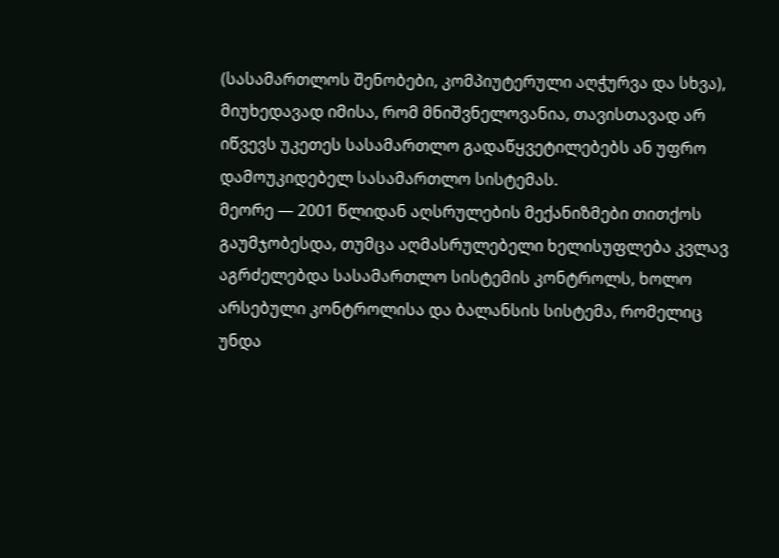(სასამართლოს შენობები, კომპიუტერული აღჭურვა და სხვა), მიუხედავად იმისა, რომ მნიშვნელოვანია, თავისთავად არ იწვევს უკეთეს სასამართლო გადაწყვეტილებებს ან უფრო დამოუკიდებელ სასამართლო სისტემას.
მეორე — 2001 წლიდან აღსრულების მექანიზმები თითქოს გაუმჯობესდა, თუმცა აღმასრულებელი ხელისუფლება კვლავ აგრძელებდა სასამართლო სისტემის კონტროლს, ხოლო არსებული კონტროლისა და ბალანსის სისტემა, რომელიც უნდა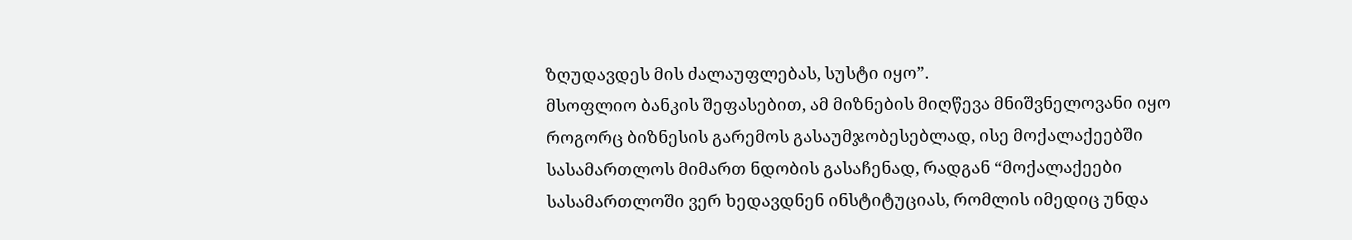ზღუდავდეს მის ძალაუფლებას, სუსტი იყო”.
მსოფლიო ბანკის შეფასებით, ამ მიზნების მიღწევა მნიშვნელოვანი იყო როგორც ბიზნესის გარემოს გასაუმჯობესებლად, ისე მოქალაქეებში სასამართლოს მიმართ ნდობის გასაჩენად, რადგან “მოქალაქეები სასამართლოში ვერ ხედავდნენ ინსტიტუციას, რომლის იმედიც უნდა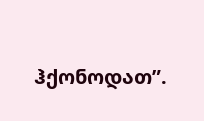ჰქონოდათ”.